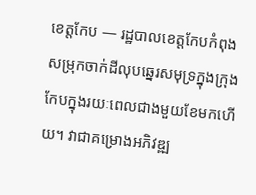ខេត្តកែប — រដ្ឋបាលខេត្តកែបកំពុងសម្រុកចាក់ដីលុបឆ្នេរសមុទ្រក្នុងក្រុងកែបក្នុងរយៈពេលជាងមួយខែមកហើយ។ វាជាគម្រោងអភិវឌ្ឍ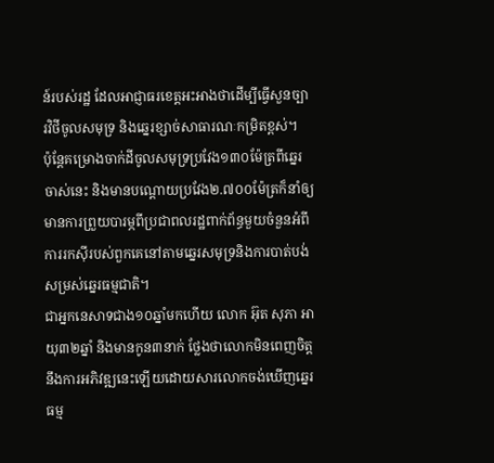ន៍របស់រដ្ឋ ដែលអាជ្ញាធរខេត្តអះអាងថាដើម្បីធ្វើសួនច្បារវិថីចូលសមុទ្រ និងឆ្នេរខ្សាច់សាធារណៈកម្រិតខ្ពស់។
ប៉ុន្តែគម្រោងចាក់ដីចូលសមុទ្រប្រវែង១៣០ម៉ែត្រពីឆ្នេរចាស់នេះ និងមានបណ្តោយប្រវែង២.៧០០ម៉ែត្រក៏នាំឲ្យមានការព្រួយបារម្ភពីប្រជាពលរដ្ឋពាក់ព័ន្ធមួយចំនួនអំពីការរកស៊ីរបស់ពួកគេនៅតាមឆ្នេរសមុទ្រនិងការបាត់បង់សម្រស់ឆ្នេរធម្មជាតិ។
ជាអ្នកនេសាទជាង១០ឆ្នាំមកហើយ លោក អ៊ុត សុភា អាយុ៣២ឆ្នាំ និងមានកូន៣នាក់ ថ្លែងថាលោកមិនពេញចិត្តនឹងការអភិវឌ្ឍនេះឡើយដោយសារលោកចង់ឃើញឆ្នេរធម្ម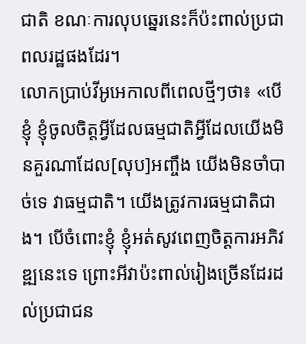ជាតិ ខណៈការលុបឆ្នេរនេះក៏ប៉ះពាល់ប្រជាពលរដ្ឋផងដែរ។
លោកប្រាប់វីអូអេកាលពីពេលថ្មីៗថា៖ «បើខ្ញុំ ខ្ញុំចូលចិត្តអ្វីដែលធម្មជាតិអ្វីដែលយើងមិនគួរណាដែល[លុប]អញ្ចឹង យើងមិនចាំបាច់ទេ វាធម្មជាតិ។ យើងត្រូវការធម្មជាតិជាង។ បើចំពោះខ្ញុំ ខ្ញុំអត់សូវពេញចិត្តការអភិវឌ្ឍនេះទេ ព្រោះអីវាប៉ះពាល់រៀងច្រើនដែរដល់ប្រជាជន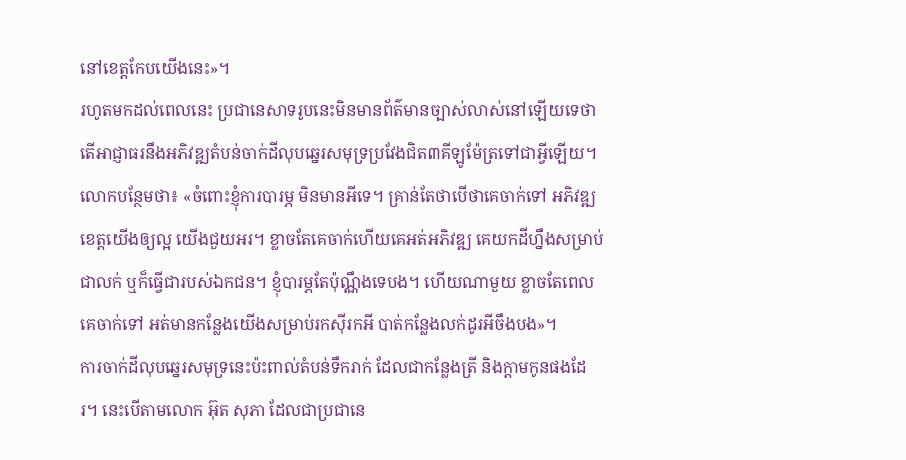នៅខេត្តកែបយើងនេះ»។
រហូតមកដល់ពេលនេះ ប្រជានេសាទរូបនេះមិនមានព័ត៌មានច្បាស់លាស់នៅឡើយទេថាតើអាជ្ញាធរនឹងអភិវឌ្ឍតំបន់ចាក់ដីលុបឆ្នេរសមុទ្រប្រវែងជិត៣គីឡូម៉ែត្រទៅជាអ្វីឡើយ។
លោកបន្ថែមថា៖ «ចំពោះខ្ញុំការបារម្ភ មិនមានអីទេ។ គ្រាន់តែថាបើថាគេចាក់ទៅ អភិវឌ្ឍខេត្តយើងឲ្យល្អ យើងជួយអរ។ ខ្លាចតែគេចាក់ហើយគេអត់អភិវឌ្ឍ គេយកដីហ្នឹងសម្រាប់ជាលក់ ឬក៏ធ្វើជារបស់ឯកជន។ ខ្ញុំបារម្ភតែប៉ុណ្ណឹងទេបង។ ហើយណាមួយ ខ្លាចតែពេលគេចាក់ទៅ អត់មានកន្លែងយើងសម្រាប់រកស៊ីរកអី បាត់កន្លែងលក់ដូរអីចឹងបង»។
ការចាក់ដីលុបឆ្នេរសមុទ្រនេះប៉ះពាល់តំបន់ទឹករាក់ ដែលជាកន្លែងត្រី និងក្តាមកូនផងដែរ។ នេះបើតាមលោក អ៊ុត សុភា ដែលជាប្រជានេ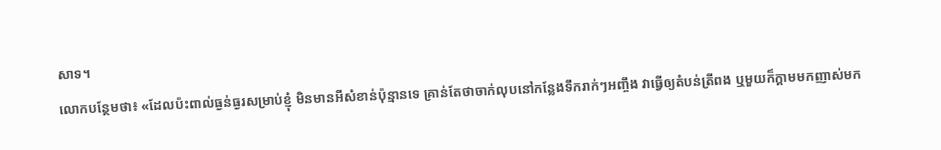សាទ។
លោកបន្ថែមថា៖ «ដែលប៉ះពាល់ធ្ងន់ធ្ងរសម្រាប់ខ្ញុំ មិនមានអីសំខាន់ប៉ុន្មានទេ គ្រាន់តែថាចាក់លុបនៅកន្លែងទឹករាក់ៗអញ្ចឹង វាធ្វើឲ្យតំបន់ត្រីពង ឬមួយក៏ក្តាមមកញាស់មក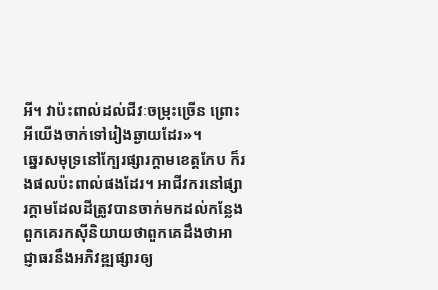អី។ វាប៉ះពាល់ដល់ជីវៈចម្រុះច្រើន ព្រោះអីយើងចាក់ទៅរៀងឆ្ងាយដែរ»។
ឆ្នេរសមុទ្រនៅក្បែរផ្សារក្តាមខេត្តកែប ក៏រងផលប៉ះពាល់ផងដែរ។ អាជីវករនៅផ្សារក្តាមដែលដីត្រូវបានចាក់មកដល់កន្លែងពួកគេរកស៊ីនិយាយថាពួកគេដឹងថាអាជ្ញាធរនឹងអភិវឌ្ឍផ្សារឲ្យ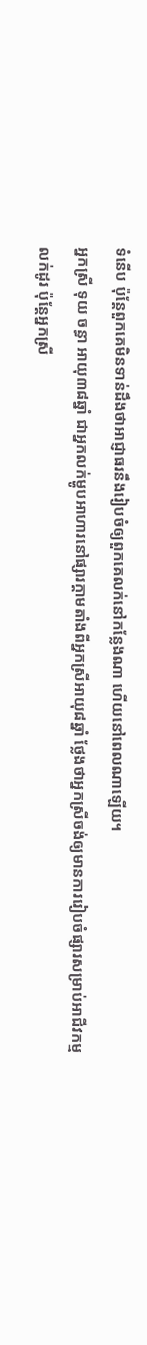ទំនើប ប៉ុន្តែពួកគេមិនទាន់ដឹងថាអាជ្ញាធរនឹងរៀបចំឲ្យពួកគេលក់នៅកន្លែងណា ហើយនៅពេលណាឡើយ។
អ្នកស្រី ទុយ ចន្ធា អាយុ៣៨ឆ្នាំ ជាអ្នកលក់ម្ហូបអាហារនៅផ្សារក្តាមតាំងពីអ្នកស្រីអាយុ៨ឆ្នាំ ថ្លែងថាអ្នកស្រីចង់ឲ្យមានការរៀបចំផ្សារសម្រាប់អាជីវកម្មលក់ដូរ ប៉ុន្តែអ្នកស្រី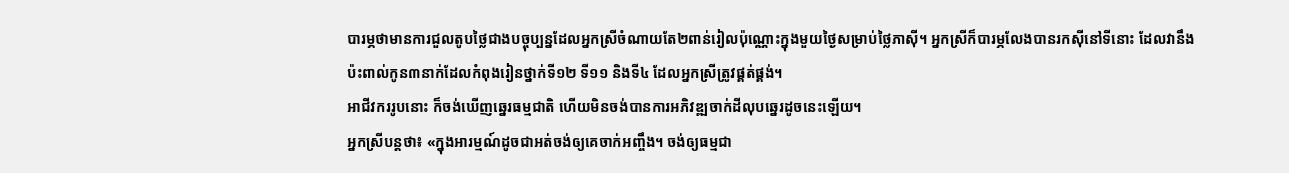បារម្ភថាមានការជួលតូបថ្លៃជាងបច្ចុប្បន្នដែលអ្នកស្រីចំណាយតែ២ពាន់រៀលប៉ុណ្ណោះក្នុងមួយថ្ងៃសម្រាប់ថ្លៃភាស៊ី។ អ្នកស្រីក៏បារម្ភលែងបានរកស៊ីនៅទីនោះ ដែលវានឹងប៉ះពាល់កូន៣នាក់ដែលកំពុងរៀនថ្នាក់ទី១២ ទី១១ និងទី៤ ដែលអ្នកស្រីត្រូវផ្គត់ផ្គង់។
អាជីវកររូបនោះ ក៏ចង់ឃើញឆ្នេរធម្មជាតិ ហើយមិនចង់បានការអភិវឌ្ឍចាក់ដីលុបឆ្នេរដូចនេះឡើយ។
អ្នកស្រីបន្តថា៖ «ក្នុងអារម្មណ៍ដូចជាអត់ចង់ឲ្យគេចាក់អញ្ចឹង។ ចង់ឲ្យធម្មជា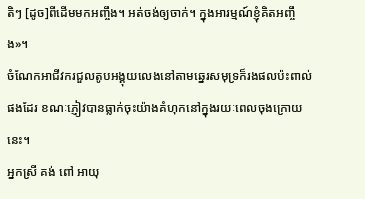តិៗ [ដូច]ពីដើមមកអញ្ចឹង។ អត់ចង់ឲ្យចាក់។ ក្នុងអារម្មណ៍ខ្ញុំគិតអញ្ចឹង»។
ចំណែកអាជីវករជួលតូបអង្គុយលេងនៅតាមឆ្នេរសមុទ្រក៏រងផលប៉ះពាល់ផងដែរ ខណៈភ្ញៀវបានធ្លាក់ចុះយ៉ាងគំហុកនៅក្នុងរយៈពេលចុងក្រោយនេះ។
អ្នកស្រី គង់ ពៅ អាយុ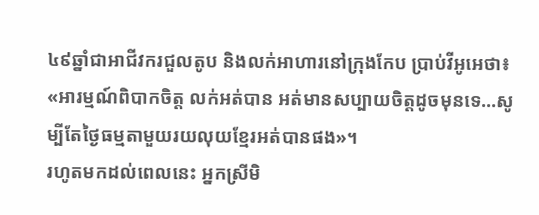៤៩ឆ្នាំជាអាជីវករជួលតូប និងលក់អាហារនៅក្រុងកែប ប្រាប់វីអូអេថា៖ «អារម្មណ៍ពិបាកចិត្ត លក់អត់បាន អត់មានសប្បាយចិត្តដូចមុនទេ…សូម្បីតែថ្ងៃធម្មតាមួយរយលុយខ្មែរអត់បានផង»។
រហូតមកដល់ពេលនេះ អ្នកស្រីមិ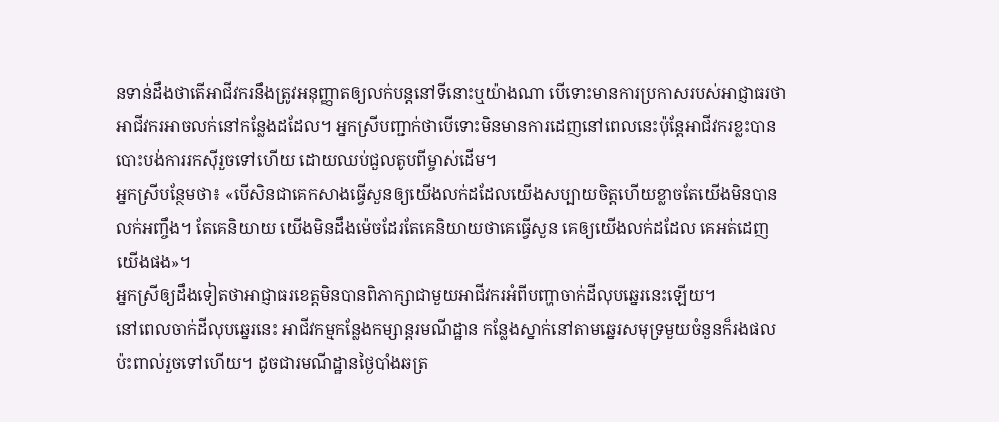នទាន់ដឹងថាតើអាជីវករនឹងត្រូវអនុញ្ញាតឲ្យលក់បន្តនៅទីនោះឬយ៉ាងណា បើទោះមានការប្រកាសរបស់អាជ្ញាធរថាអាជីវករអាចលក់នៅកន្លែងដដែល។ អ្នកស្រីបញ្ជាក់ថាបើទោះមិនមានការដេញនៅពេលនេះប៉ុន្តែអាជីវករខ្លះបានបោះបង់ការរកស៊ីរួចទៅហើយ ដោយឈប់ជួលតូបពីម្ចាស់ដើម។
អ្នកស្រីបន្ថែមថា៖ «បើសិនជាគេកសាងធ្វើសួនឲ្យយើងលក់ដដែលយើងសប្បាយចិត្តហើយខ្លាចតែយើងមិនបានលក់អញ្ចឹង។ តែគេនិយាយ យើងមិនដឹងម៉េចដែរតែគេនិយាយថាគេធ្វើសួន គេឲ្យយើងលក់ដដែល គេអត់ដេញយើងផង»។
អ្នកស្រីឲ្យដឹងទៀតថាអាជ្ញាធរខេត្តមិនបានពិភាក្សាជាមួយអាជីវករអំពីបញ្ហាចាក់ដីលុបឆ្នេរនេះឡើយ។
នៅពេលចាក់ដីលុបឆ្នេរនេះ អាជីវកម្មកន្លែងកម្សាន្តរមណីដ្ឋាន កន្លែងស្នាក់នៅតាមឆ្នេរសមុទ្រមួយចំនួនក៏រងផលប៉ះពាល់រួចទៅហើយ។ ដូចជារមណីដ្ឋានថ្ងៃបាំងឆត្រ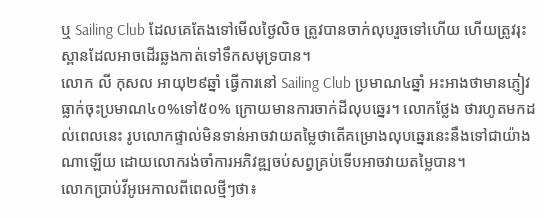ឬ Sailing Club ដែលគេតែងទៅមើលថ្ងៃលិច ត្រូវបានចាក់លុបរួចទៅហើយ ហើយត្រូវរុះស្ពានដែលអាចដើរឆ្លងកាត់ទៅទឹកសមុទ្របាន។
លោក លី កុសល អាយុ២៩ឆ្នាំ ធ្វើការនៅ Sailing Club ប្រមាណ៤ឆ្នាំ អះអាងថាមានភ្ញៀវធ្លាក់ចុះប្រមាណ៤០%ទៅ៥០% ក្រោយមានការចាក់ដីលុបឆ្នេរ។ លោកថ្លែង ថារហូតមកដល់ពេលនេះ រូបលោកផ្ទាល់មិនទាន់អាចវាយតម្លៃថាតើគម្រោងលុបឆ្នេរនេះនឹងទៅជាយ៉ាងណាឡើយ ដោយលោករង់ចាំការអភិវឌ្ឍចប់សព្វគ្រប់ទើបអាចវាយតម្លៃបាន។
លោកប្រាប់វីអូអេកាលពីពេលថ្មីៗថា៖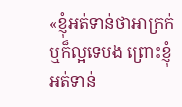«ខ្ញុំអត់ទាន់ថាអាក្រក់ឬក៏ល្អទេបង ព្រោះខ្ញុំអត់ទាន់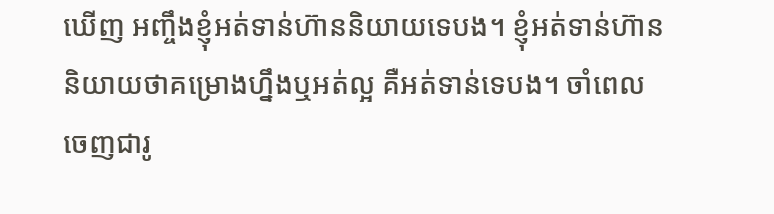ឃើញ អញ្ចឹងខ្ញុំអត់ទាន់ហ៊ាននិយាយទេបង។ ខ្ញុំអត់ទាន់ហ៊ាននិយាយថាគម្រោងហ្នឹងឬអត់ល្អ គឺអត់ទាន់ទេបង។ ចាំពេលចេញជារូ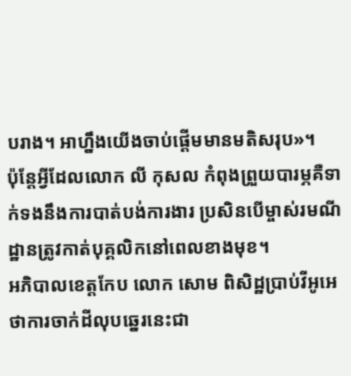បរាង។ អាហ្នឹងយើងចាប់ផ្តើមមានមតិសរុប»។
ប៉ុន្តែអ្វីដែលលោក លី កុសល កំពុងព្រួយបារម្ភគឺទាក់ទងនឹងការបាត់បង់ការងារ ប្រសិនបើម្ចាស់រមណីដ្ឋានត្រូវកាត់បុគ្គលិកនៅពេលខាងមុខ។
អភិបាលខេត្តកែប លោក សោម ពិសិដ្ឋប្រាប់វីអូអេថាការចាក់ដីលុបឆ្នេរនេះជា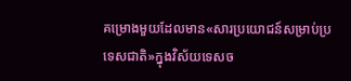គម្រោងមួយដែលមាន«សារប្រយោជន៍សម្រាប់ប្រទេសជាតិ»ក្នុងវិស័យទេសច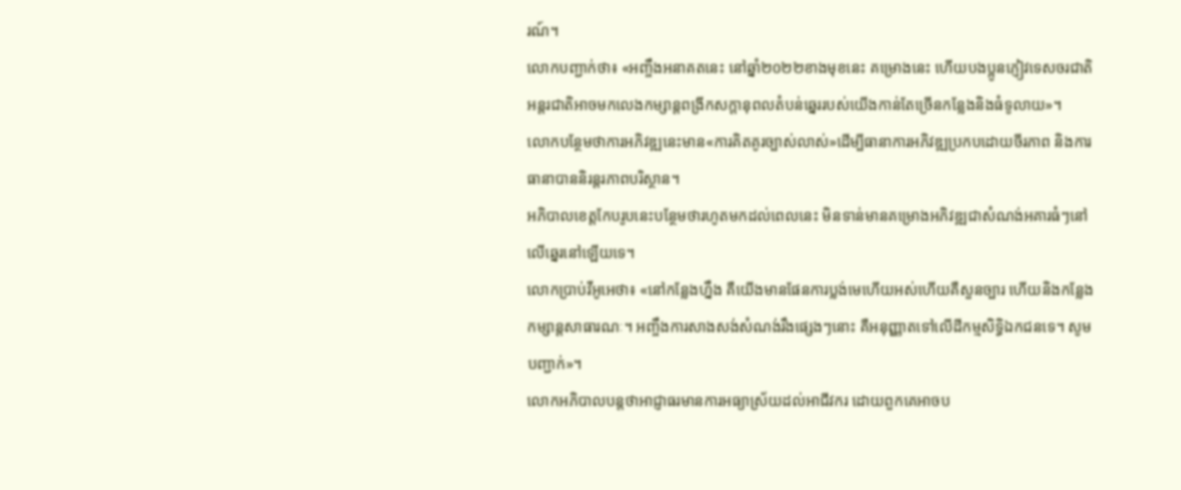រណ៍។
លោកបញ្ជាក់ថា៖ «អញ្ចឹងអនាគតនេះ នៅឆ្នាំ២០២២ខាងមុខនេះ គម្រោងនេះ ហើយបងប្អូនភ្ញៀវទេសចរជាតិអន្តរជាតិអាចមកលេងកម្សាន្តពង្រីកសក្តានុពលតំបន់ឆ្នេររបស់យើងកាន់តែច្រើនកន្លែងនិងធំទូលាយ»។
លោកបន្ថែមថាការអភិវឌ្ឍនេះមាន«ការគិតគូរច្បាស់លាស់»ដើម្បីធានាការអភិវឌ្ឍប្រកបដោយចីរភាព និងការធានាបាននិរន្តរភាពបរិស្ថាន។
អភិបាលខេត្តកែបរូបនេះបន្ថែមថារហូតមកដល់ពេលនេះ មិនទាន់មានគម្រោងអភិវឌ្ឍជាសំណង់អគារធំៗនៅលើឆ្នេរនៅឡើយទេ។
លោកប្រាប់វីអូអេថា៖ «នៅកន្លែងហ្នឹង គឺយើងមានផែនការប្លង់មេហើយអស់ហើយគឺសួនច្បារ ហើយនិងកន្លែងកម្សាន្តសាធារណៈ។ អញ្ចឹងការសាងសង់សំណង់រឹងផ្សេងៗនោះ គឺអនុញ្ញាតទៅលើដីកម្មសិទ្ធិឯកជនទេ។ សូមបញ្ជាក់»។
លោកអភិបាលបន្តថាអាជ្ញាធរមានការអធ្យាស្រ័យដល់អាជីវករ ដោយពួកគេអាចប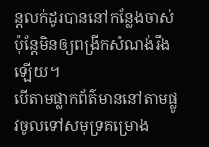ន្តលក់ដូរបាននៅកន្លែងចាស់ ប៉ុន្តែមិនឲ្យពង្រីកសំណង់រឹងឡើយ។
បើតាមផ្លាកព័ត៌មាននៅតាមផ្លូវចូលទៅសមុទ្រគម្រោង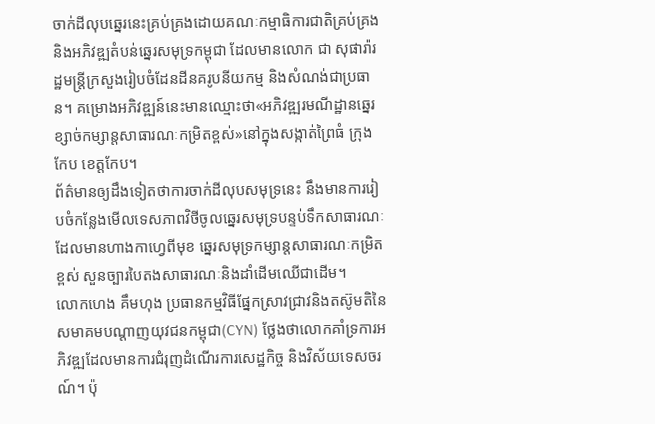ចាក់ដីលុបឆ្នេរនេះគ្រប់គ្រងដោយគណៈកម្មាធិការជាតិគ្រប់គ្រងនិងអភិវឌ្ឍតំបន់ឆ្នេរសមុទ្រកម្ពុជា ដែលមានលោក ជា សុផារ៉ារដ្ឋមន្រ្តីក្រសួងរៀបចំដែនដីនគរូបនីយកម្ម និងសំណង់ជាប្រធាន។ គម្រោងអភិវឌ្ឍន៍នេះមានឈ្មោះថា«អភិវឌ្ឍរមណីដ្ឋានឆ្នេរខ្សាច់កម្សាន្តសាធារណៈកម្រិតខ្ពស់»នៅក្នុងសង្កាត់ព្រៃធំ ក្រុងកែប ខេត្តកែប។
ព័ត៌មានឲ្យដឹងទៀតថាការចាក់ដីលុបសមុទ្រនេះ នឹងមានការរៀបចំកន្លែងមើលទេសភាពវិថីចូលឆ្នេរសមុទ្របន្ទប់ទឹកសាធារណៈដែលមានហាងកាហ្វេពីមុខ ឆ្នេរសមុទ្រកម្សាន្តសាធារណៈកម្រិតខ្ពស់ សួនច្បារបៃតងសាធារណៈនិងដាំដើមឈើជាដើម។
លោកហេង គឹមហុង ប្រធានកម្មវិធីផ្នែកស្រាវជ្រាវនិងតស៊ូមតិនៃសមាគមបណ្ដាញយុវជនកម្ពុជា(CYN) ថ្លែងថាលោកគាំទ្រការអភិវឌ្ឍដែលមានការជំរុញដំណើរការសេដ្ឋកិច្ច និងវិស័យទេសចរណ៍។ ប៉ុ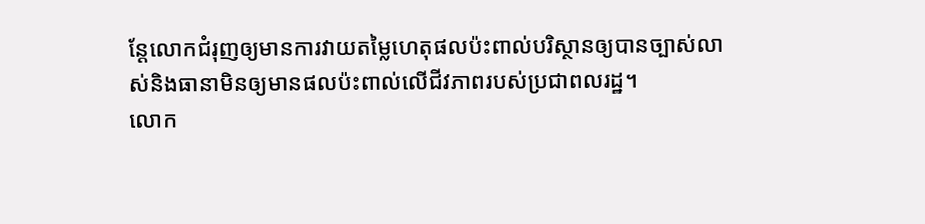ន្តែលោកជំរុញឲ្យមានការវាយតម្លៃហេតុផលប៉ះពាល់បរិស្ថានឲ្យបានច្បាស់លាស់និងធានាមិនឲ្យមានផលប៉ះពាល់លើជីវភាពរបស់ប្រជាពលរដ្ឋ។
លោក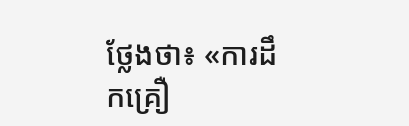ថ្លែងថា៖ «ការដឹកគ្រឿ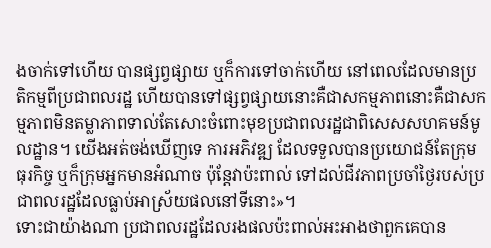ងចាក់ទៅហើយ បានផ្សព្វផ្សាយ ឬក៏ការទៅចាក់ហើយ នៅពេលដែលមានប្រតិកម្មពីប្រជាពលរដ្ឋ ហើយបានទៅផ្សព្វផ្សាយនោះគឺជាសកម្មភាពនោះគឺជាសកម្មភាពមិនតម្លាភាពទាល់តែសោះចំពោះមុខប្រជាពលរដ្ឋជាពិសេសសហគមន៍មូលដ្ឋាន។ យើងអត់ចង់ឃើញទេ ការអភិវឌ្ឍ ដែលទទួលបានប្រយោជន៍តែក្រុមធុរកិច្ច ឬក៏ក្រុមអ្នកមានអំណាច ប៉ុន្តែវាប៉ះពាល់ ទៅដល់ជីវភាពប្រចាំថ្ងៃរបស់ប្រជាពលរដ្ឋដែលធ្លាប់អាស្រ័យផលនៅទីនោះ»។
ទោះជាយ៉ាងណា ប្រជាពលរដ្ឋដែលរងផលប៉ះពាល់អះអាងថាពួកគេបាន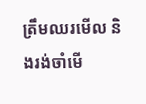ត្រឹមឈរមើល និងរង់ចាំមើ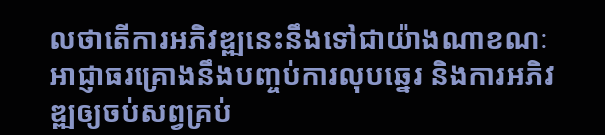លថាតើការអភិវឌ្ឍនេះនឹងទៅជាយ៉ាងណាខណៈអាជ្ញាធរគ្រោងនឹងបញ្ចប់ការលុបឆ្នេរ និងការអភិវឌ្ឍឲ្យចប់សព្វគ្រប់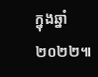ក្នុងឆ្នាំ២០២២៕